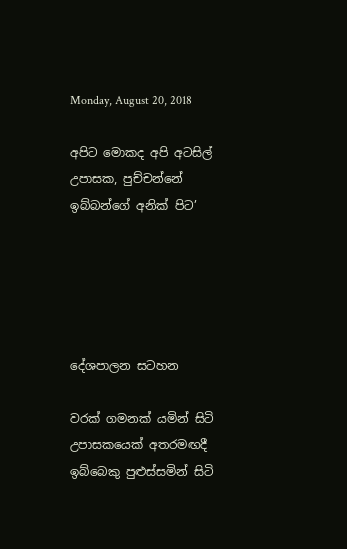Monday, August 20, 2018

අපිට මොකද අපි අටසිල් උපාසක, පුච්චන්නේ ඉබ්බන්ගේ අනික් පිට’





දේශපාලන සටහන

වරක් ගමනක් යමින් සිටි උපාසකයෙක් අතරමඟදී ඉබ්බෙකු පුළුස්සමින් සිටි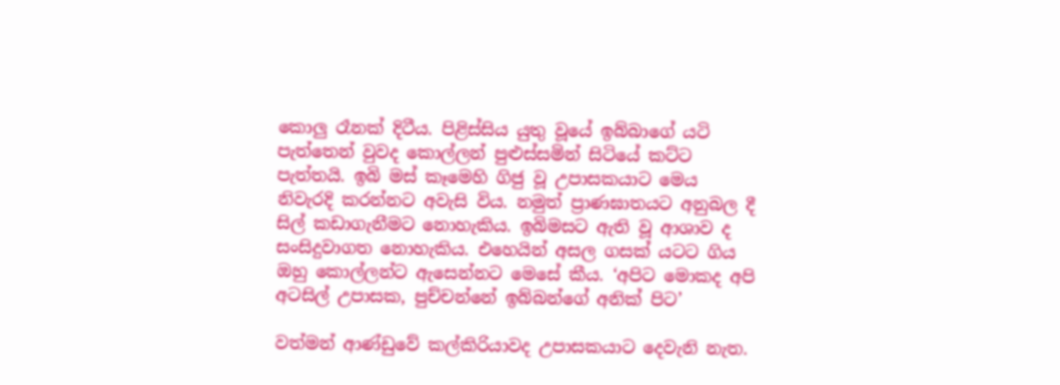කොලු රෑනක් දිටීය. පිළිස්සිය යුතු වූයේ ඉබ්බාගේ යටි පැත්තෙන් වුවද කොල්ලන් පුළුස්සමින් සිටියේ කට්ට පැත්තයි. ඉබි මස් කෑමෙහි ගිජු වූ උපාසකයාට මෙය නිවැරදි කරන්නට අවැසි විය. නමුත් ප්‍රාණඝාතයට අනුබල දී සිල් කඩාගැනීමට නොහැකිය. ඉබිමසට ඇති වූ ආශාව ද සංසිදුවාගත නොහැකිය. එහෙයින් අසල ගසක් යටට ගිය ඔහු කොල්ලන්ට ඇසෙන්නට මෙසේ කීය. ‘අපිට මොකද අපි අටසිල් උපාසක, පුච්චන්නේ ඉබ්බන්ගේ අනික් පිට’

වත්මන් ආණ්ඩුවේ කල්කිරියාවද උපාසකයාට දෙවැනි නැත.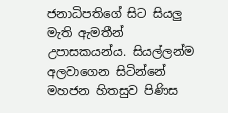ජනාධිපතිගේ සිට සියලු මැති ඇමතීන් උපාසකයන්ය. සියල්ලන්ම අලවාගෙන සිටින්නේ මහජන හිතසුව පිණිස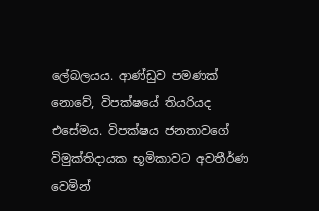ලේබලයය. ආණ්ඩුව පමණක් නොවේ, විපක්ෂයේ තියරියද එසේමය. විපක්ෂය ජනතාවගේ විමුක්තිදායක භූමිකාවට අවතීර්ණ වෙමින්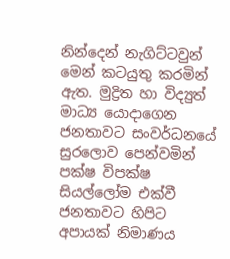නින්දෙන් නැගිට්ටවුන් මෙන් කටයුතු කරමින් ඇත. මුද්‍රිත හා විද්‍යුත් මාධ්‍ය යොදාගෙන ජනතාවට සංවර්ධනයේ සුරලොව පෙන්වමින් පක්ෂ විපක්ෂ සියල්ලෝම එක්වී ජනතාවට හිපිට අපායක් නිමාණය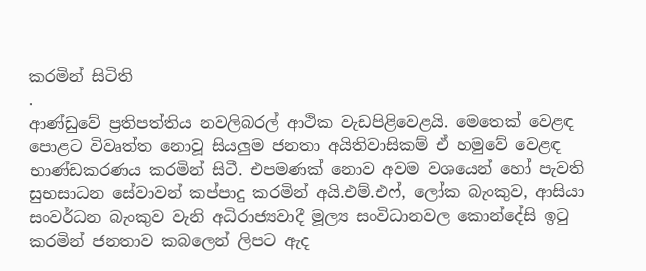කරමින් සිටිති
.
ආණ්ඩුවේ ප්‍රතිපත්තිය නවලිබරල් ආථික වැඩපිළිවෙළයි. මෙතෙක් වෙළඳ පොළට විවෘත්ත නොවූ සියලුම ජනතා අයිතිවාසිකම් ඒ හමුවේ වෙළඳ භාණ්ඩකරණය කරමින් සිටී. එපමණක් නොව අවම වශයෙන් හෝ පැවති සුභසාධන සේවාවන් කප්පාදු කරමින් අයි.එම්.එෆ්, ලෝක බැංකුව, ආසියා සංවර්ධන බැංකුව වැනි අධිරාජ්‍යවාදී මූල්‍ය සංවිධානවල කොන්දේසි ඉටු කරමින් ජනතාව කබලෙන් ලිපට ඇද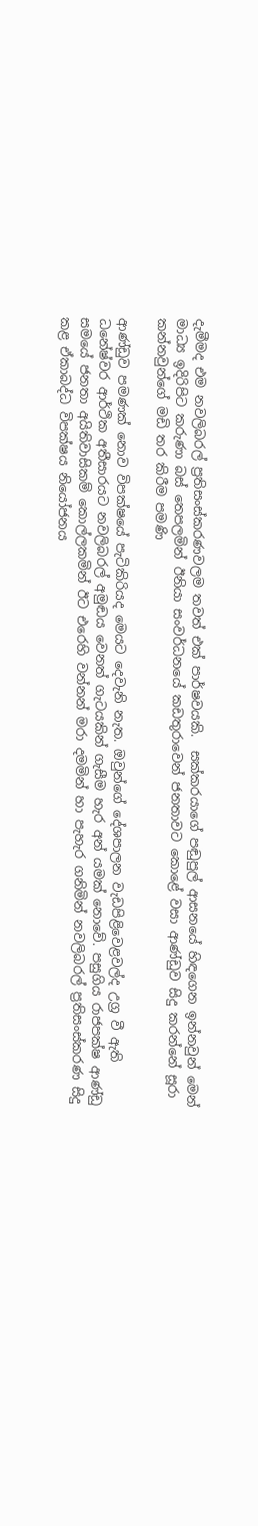දැමීමද එම නවලිබරල් ප්‍රතිසංස්කරණවලම තවත් එක් පාර්ෂවයකි.  සක්කරයාගේ පඬුපුල් ආසනයේ හිඳගෙන ඉන්නවුන් මෙන් මාධ්‍ය ඉදිරිපිට කරුණා බස් තෙපලමින් ඊනියා සංවර්ධනයේ කඩතුරාවෙන් ජනතාවට කොළේ වසා ආණ්ඩුව සිදු කරන්නේ සූරා කන්නවුන්ගේ මඩි තර කිරීම පමණි

ආණ්ඩුව පමණක් නොව විපක්ෂයේ පැටිකිරියද මෙයට දෙවැනි නැත. ඔවුන්ගේ දේශපාලන වැඩපිළිවෙළවල්ද උග්‍ර වී ඇති ධනේෂ්වර ආර්ථික අතීසාරයට නවලිබරල් අමුඬය වෙනත් ගැටයකින් ගැසීම හැර අන් යමක් නොවේ. පසුගිය රාජපක්ෂ ආණ්ඩු සමයේ ජනතා අයිතිවාසිකම් කොල්ලකමින් ඊට එරෙහි වන්නන් මරා දමමින් හා පැහැර ගනිමින් නවලිබරල් ප්‍රතිසංස්කරණ සිදු කළ ඒකාබද්ධ විපක්ෂය නියෝජනය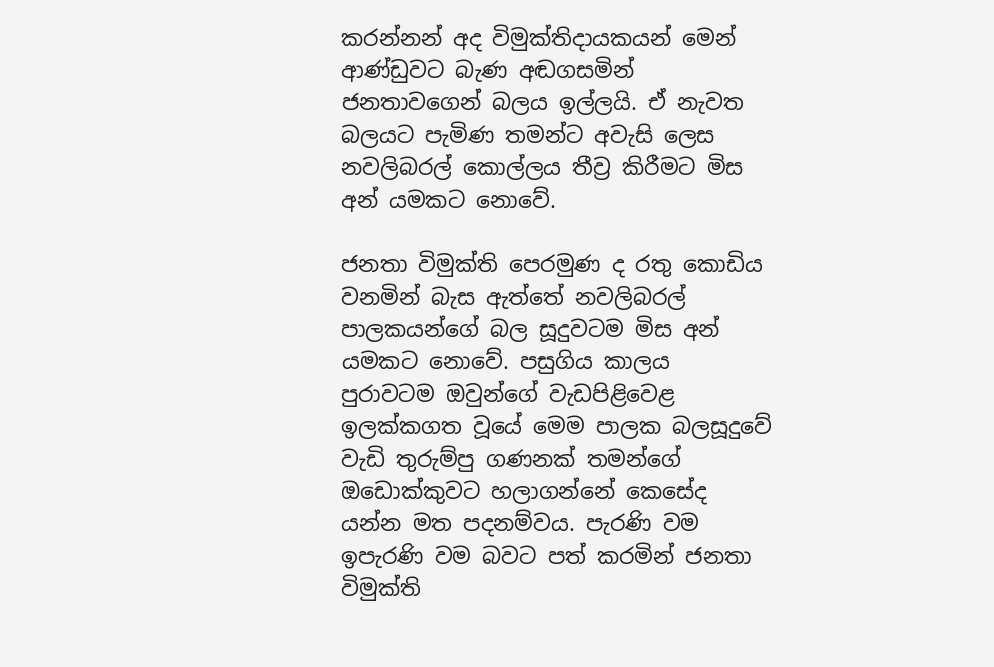කරන්නන් අද විමුක්තිදායකයන් මෙන් ආණ්ඩුවට බැණ අඬගසමින් ජනතාවගෙන් බලය ඉල්ලයි. ඒ නැවත බලයට පැමිණ තමන්ට අවැසි ලෙස නවලිබරල් කොල්ලය තීව්‍ර කිරීමට මිස අන් යමකට නොවේ.

ජනතා විමුක්ති පෙරමුණ ද රතු කොඩිය වනමින් බැස ඇත්තේ නවලිබරල් පාලකයන්ගේ බල සූදුවටම මිස අන් යමකට නොවේ. පසුගිය කාලය පුරාවටම ඔවුන්ගේ වැඩපිළිවෙළ ඉලක්කගත වූයේ මෙම පාලක බලසූදුවේ වැඩි තුරුම්පු ගණනක් තමන්ගේ ඔඩොක්කුවට හලාගන්නේ කෙසේද යන්න මත පදනම්වය. පැරණි වම ඉපැරණි වම බවට පත් කරමින් ජනතා විමුක්ති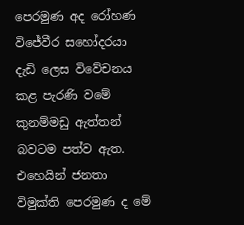පෙරමුණ අද රෝහණ විජේවීර සහෝදරයා දැඩි ලෙස විවේචනය කළ පැරණි වමේ කුනම්මඩු ඇත්තන් බවටම පත්ව ඇත. එහෙයින් ජනතා විමුක්ති පෙරමුණ ද මේ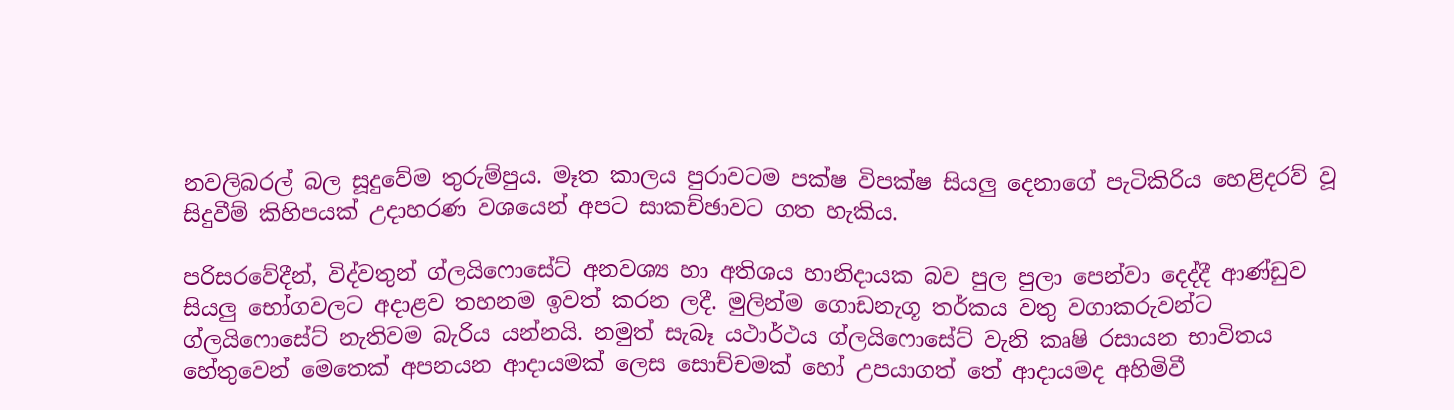නවලිබරල් බල සූදුවේම තුරුම්පුය. මෑත කාලය පුරාවටම පක්ෂ විපක්ෂ සියලු දෙනාගේ පැටිකිරිය හෙළිදරව් වූ සිදුවීම් කිහිපයක් උදාහරණ වශයෙන් අපට සාකච්ඡාවට ගත හැකිය.

පරිසරවේදීන්, විද්වතුන් ග්ලයිෆොසේට් අනවශ්‍ය හා අතිශය හානිදායක බව පුල පුලා පෙන්වා දෙද්දී ආණ්ඩුව සියලු භෝගවලට අදාළව තහනම ඉවත් කරන ලදී. මුලින්ම ගොඩනැගූ තර්කය වතු වගාකරුවන්ට ග්ලයිෆොසේට් නැතිවම බැරිය යන්නයි. නමුත් සැබෑ යථාර්ථය ග්ලයිෆොසේට් වැනි කෘෂි රසායන භාවිතය හේතුවෙන් මෙතෙක් අපනයන ආදායමක් ලෙස සොච්චමක් හෝ උපයාගත් තේ ආදායමද අහිමිවී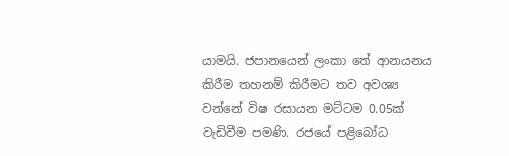යාමයි. ජපානයෙන් ලංකා තේ ආනයනය කිරීම තහනම් කිරීමට තව අවශ්‍ය වන්නේ විෂ රසායන මට්ටම 0.05ක් වැඩිවීම පමණි. රජයේ පළිබෝධ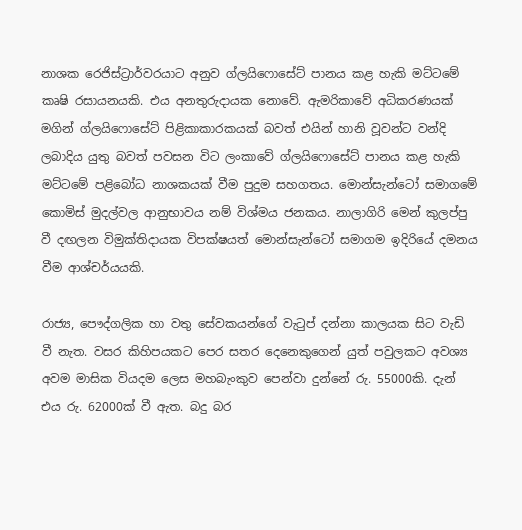නාශක රෙජිස්ට්‍රාර්වරයාට අනුව ග්ලයිෆොසේට් පානය කළ හැකි මට්ටමේ කෘෂි රසායනයකි. එය අනතුරුදායක නොවේ. ඇමරිකාවේ අධිකරණයක් මගින් ග්ලයිෆොසේට් පිළිකාකාරකයක් බවත් එයින් හානි වූවන්ට වන්දි ලබාදිය යුතු බවත් පවසන විට ලංකාවේ ග්ලයිෆොසේට් පානය කළ හැකි මට්ටමේ පළිබෝධ නාශකයක් වීම පුදුම සහගතය. මොන්සැන්ටෝ සමාගමේ කොමිස් මුදල්වල ආනුභාවය නම් විශ්මය ජනකය. නාලාගිරි මෙන් කුලප්පු වී දඟලන විමුක්තිදායක විපක්ෂයත් මොන්සැන්ටෝ සමාගම ඉදිරියේ දමනය වීම ආශ්චර්යයකි.

රාජ්‍ය, පෞද්ගලික හා වතු සේවකයන්ගේ වැටුප් දන්නා කාලයක සිට වැඩි වී නැත. වසර කිහිපයකට පෙර සතර දෙනෙකුගෙන් යුත් පවුලකට අවශ්‍ය අවම මාසික වියදම ලෙස මහබැංකුව පෙන්වා දුන්නේ රු. 55000කි. දැන් එය රු. 62000ක් වී ඇත. බදු බර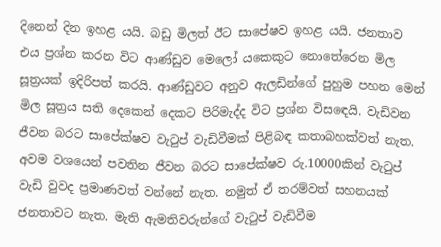දිනෙන් දින ඉහළ යයි. බඩු මිලත් ඊට සාපේෂව ඉහළ යයි. ජනතාව එය ප්‍රශ්න කරන විට ආණ්ඩුව මෙලෝ යකෙකුට නොතේරෙන මිල සූත්‍රයක් ඉදිරිපත් කරයි. ආණ්ඩුවට අනුව ඇලඩින්ගේ පුහුම පහන මෙන් මිල සූත්‍රය සති දෙකෙන් දෙකට පිරිමැද්ද විට ප්‍රශ්න විසඳෙයි. වැඩිවන ජීවන බරට සාපේක්ෂව වැටුප් වැඩිවීමක් පිළිබඳ කතාබහක්වත් නැත. අවම වශයෙන් පවතින ජීවන බරට සාපේක්ෂව රු.10000කින් වැටුප් වැඩි වුවද ප්‍රමාණවත් වන්නේ නැත. නමුත් ඒ තරම්වත් සහනයක් ජනතාවට නැත. මැති ඇමතිවරුන්ගේ වැටුප් වැඩිවීම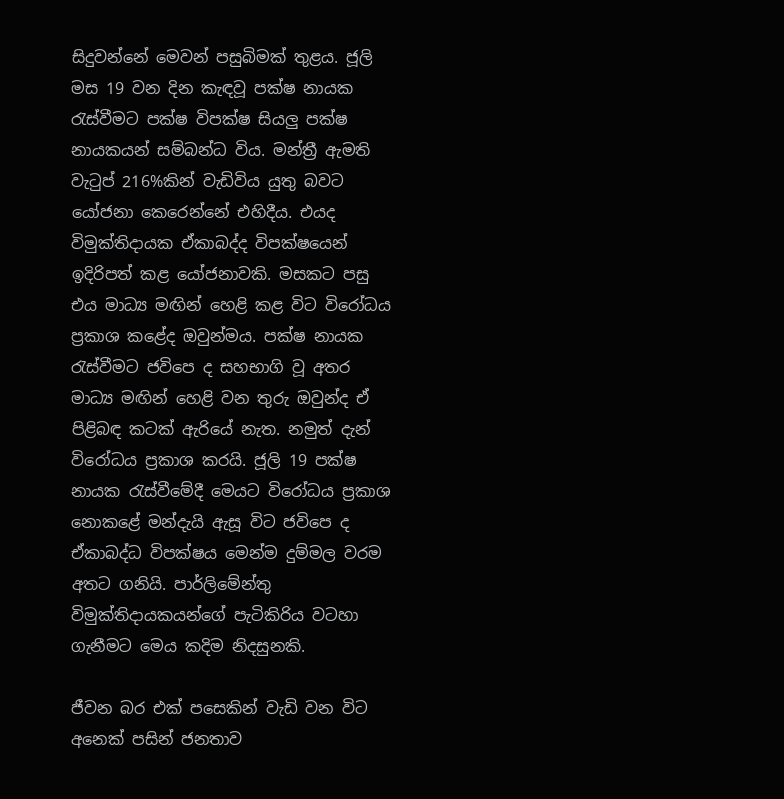සිදුවන්නේ මෙවන් පසුබිමක් තුළය. ජූලි මස 19 වන දින කැඳවූ පක්ෂ නායක රැස්වීමට පක්ෂ විපක්ෂ සියලු පක්ෂ නායකයන් සම්බන්ධ විය. මන්ත්‍රී ඇමති වැටුප් 216%කින් වැඩිවිය යුතු බවට යෝජනා කෙරෙන්නේ එහිදීය. එයද විමුක්තිදායක ඒකාබද්ද විපක්ෂයෙන් ඉදිරිපත් කළ යෝජනාවකි. මසකට පසු එය මාධ්‍ය මඟින් හෙළි කළ විට විරෝධය ප්‍රකාශ කළේද ඔවුන්මය. පක්ෂ නායක රැස්වීමට ජවිපෙ ද සහභාගි වූ අතර මාධ්‍ය මඟින් හෙළි වන තුරු ඔවුන්ද ඒ පිළිබඳ කටක් ඇරියේ නැත. නමුත් දැන් විරෝධය ප්‍රකාශ කරයි. ජූලි 19 පක්ෂ නායක රැස්වීමේදී මෙයට විරෝධය ප්‍රකාශ නොකළේ මන්දැයි ඇසූ විට ජවිපෙ ද ඒකාබද්ධ විපක්ෂය මෙන්ම දුම්මල වරම අතට ගනියි. පාර්ලිමේන්තු විමුක්තිදායකයන්ගේ පැටිකිරිය වටහා ගැනීමට මෙය කදිම නිදසුනකි.

ජීවන බර එක් පසෙකින් වැඩි වන විට අනෙක් පසින් ජනතාව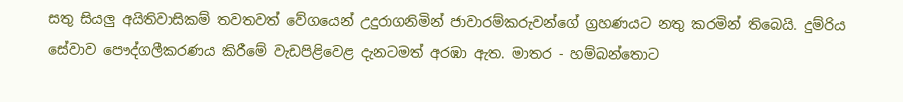සතු සියලු අයිතිවාසිකම් තවතවත් වේගයෙන් උදුරාගනිමින් ජාවාරම්කරුවන්ගේ ග්‍රහණයට නතු කරමින් තිබෙයි. දුම්රිය සේවාව පෞද්ගලීකරණය කිරීමේ වැඩපිළිවෙළ දැනටමත් අරඹා ඇත. මාතර - හම්බන්තොට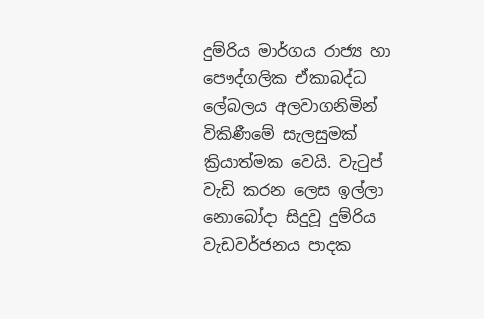දුම්රිය මාර්ගය රාජ්‍ය හා පෞද්ගලික ඒකාබද්ධ ලේබලය අලවාගනිමින් විකිණීමේ සැලසුමක් ක්‍රියාත්මක වෙයි. වැටුප් වැඩි කරන ලෙස ඉල්ලා නොබෝදා සිදුවූ දුම්රිය වැඩවර්ජනය පාදක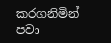කරගනිමින් පවා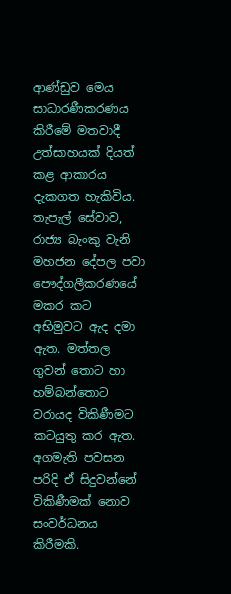ආණ්ඩුව මෙය සාධාරණීකරණය කිරීමේ මතවාදී උත්සාහයක් දියත් කළ ආකාරය දැකගත හැකිවිය. තැපැල් සේවාව, රාජ්‍ය බැංකු වැනි මහජන දේපල පවා පෞද්ගලීකරණයේ මකර කට අභිමුවට ඇද දමා ඇත. මත්තල ගුවන් තොට හා හම්බන්තොට වරායද විකිණීමට කටයුතු කර ඇත. අගමැති පවසන පරිදි ඒ සිදුවන්නේ විකිණීමක් නොව සංවර්ධනය කිරීමකි.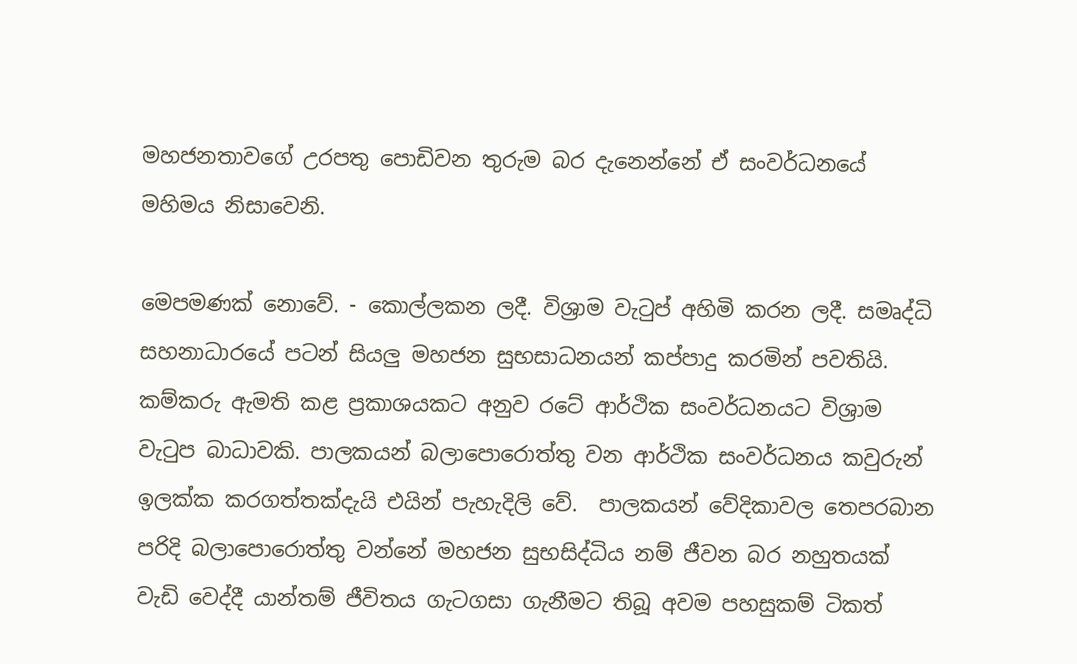මහජනතාවගේ උරපතු පොඩිවන තුරුම බර දැනෙන්නේ ඒ සංවර්ධනයේ මහිමය නිසාවෙනි.

මෙපමණක් නොවේ. - කොල්ලකන ලදී. විශ්‍රාම වැටුප් අහිමි කරන ලදී. සමෘද්ධි සහනාධාරයේ පටන් සියලු මහජන සුභසාධනයන් කප්පාදු කරමින් පවතියි. කම්කරු ඇමති කළ ප්‍රකාශයකට අනුව රටේ ආර්ථික සංවර්ධනයට විශ්‍රාම වැටුප බාධාවකි. පාලකයන් බලාපොරොත්තු වන ආර්ථික සංවර්ධනය කවුරුන් ඉලක්ක කරගත්තක්දැයි එයින් පැහැදිලි වේ.  පාලකයන් වේදිකාවල තෙපරබාන පරිදි බලාපොරොත්තු වන්නේ මහජන සුභසිද්ධිය නම් ජීවන බර නහුතයක් වැඩි වෙද්දී යාන්තම් ජීවිතය ගැටගසා ගැනීමට තිබූ අවම පහසුකම් ටිකත්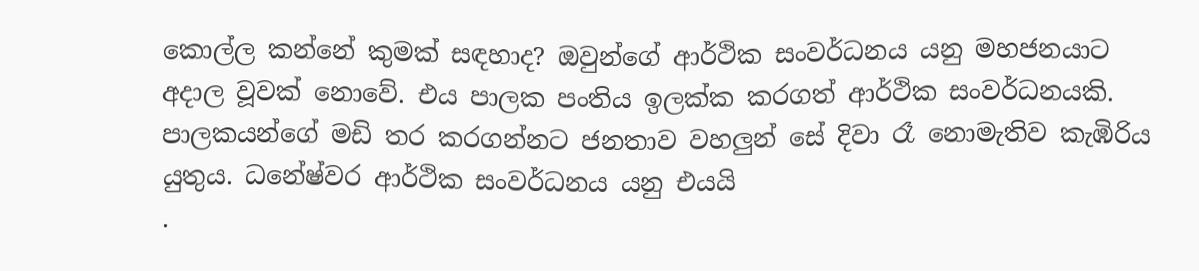කොල්ල කන්නේ කුමක් සඳහාද? ඔවුන්ගේ ආර්ථික සංවර්ධනය යනු මහජනයාට අදාල වූවක් නොවේ. එය පාලක පංතිය ඉලක්ක කරගත් ආර්ථික සංවර්ධනයකි. පාලකයන්ගේ මඩි තර කරගන්නට ජනතාව වහලුන් සේ දිවා රෑ නොමැතිව කැඹිරිය යුතුය. ධනේෂ්වර ආර්ථික සංවර්ධනය යනු එයයි
.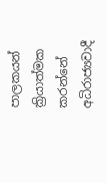පාලකයන් ක්‍රියාත්මක කරන්නේ අධිරාජ්‍යවාදී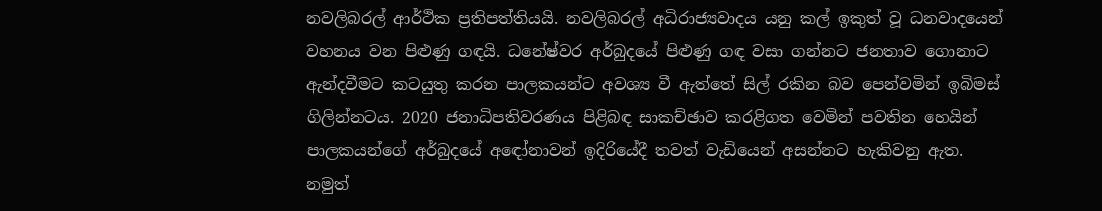නවලිබරල් ආර්ථික ප්‍රතිපත්තියයි. නවලිබරල් අධිරාජ්‍යවාදය යනු කල් ඉකුත් වූ ධනවාදයෙන් වහනය වන පිළුණු ගඳයි. ධනේෂ්වර අර්බුදයේ පිළුණු ගඳ වසා ගන්නට ජනතාව ගොනාට ඇන්දවීමට කටයුතු කරන පාලකයන්ට අවශ්‍ය වී ඇත්තේ සිල් රකින බව පෙන්වමින් ඉබිමස් ගිලින්නටය. 2020 ජනාධිපතිවරණය පිළිබඳ සාකච්ඡාව කරළිගත වෙමින් පවතින හෙයින් පාලකයන්ගේ අර්බුදයේ අඳෝනාවන් ඉදිරියේදී තවත් වැඩියෙන් අසන්නට හැකිවනු ඇත. නමුත්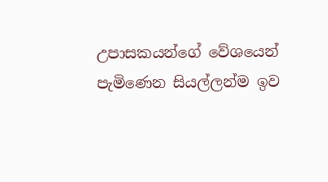උපාසකයන්ගේ වේශයෙන් පැමිණෙන සියල්ලන්ම ඉව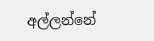අල්ලන්නේ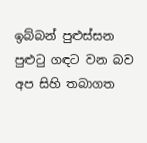ඉබ්බන් පුළුස්සන පුළුටු ගඳට වන බව අප සිහි තබාගත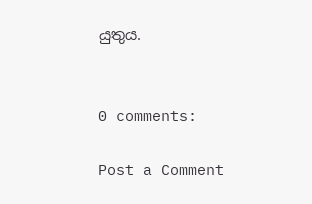යුතුය.


0 comments:

Post a Comment